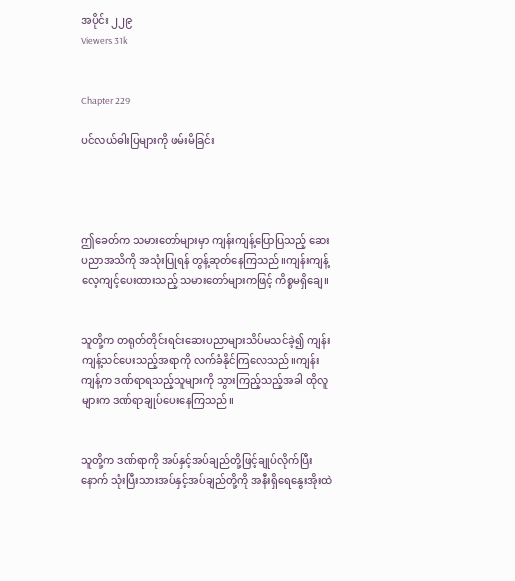အပိုင်း ၂၂၉
Viewers 31k


Chapter 229

ပင်လယ်ဓါးပြများကို ဖမ်းမိခြင်း




ဤခေတ်က သမားတော်များမှာ ကျန်းကျန့်ပြောပြသည့် ဆေးပညာအသိကို အသုံးပြုရန် တွန့်ဆုတ်နေကြသည်။ကျန်းကျန့်လေ့ကျင့်ပေးထားသည့် သမားတော်များကဖြင့် ကိစ္စမရှိချေ။


သူတို့က တရုတ်တိုင်းရင်းဆေးပညာများသိပ်မသင်ခဲ့၍ ကျန်းကျန့်သင်ပေးသည့်အရာကို လက်ခံနိုင်ကြလေသည်။ကျန်းကျန့်က ဒဏ်ရာရသည့်သူများကို သွားကြည့်သည့်အခါ ထိုလူများက ဒဏ်ရာချုပ်ပေးနေကြသည်။


သူတို့က ဒဏ်ရာကို အပ်နှင့်အပ်ချည်တို့ဖြင့်ချုပ်လိုက်ပြီးနောက် သုံးပြီးသားအပ်နှင့်အပ်ချည်တို့ကို အနီးရှိရေနွေးအိုးထဲ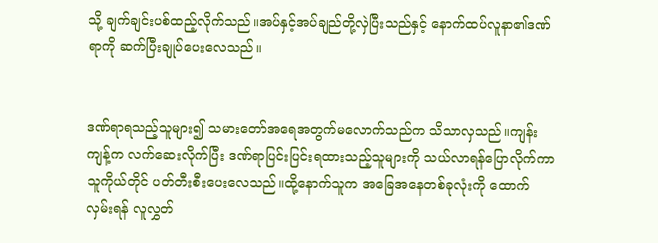သို့ ချက်ချင်းပစ်ထည့်လိုက်သည်။အပ်နှင့်အပ်ချည်တို့လှဲပြီးသည်နှင့် နောက်ထပ်လူနာ၏ဒဏ်ရာကို ဆက်ပြီးချုပ်ပေးလေသည်။


ဒဏ်ရာရသည့်သူများ၍ သမားတော်အရေအတွက်မလောက်သည်က သိသာလှသည်။ကျန်းကျန့်က လက်ဆေးလိုက်ပြီး ဒဏ်ရာပြင်းပြင်းရထားသည့်သူများကို သယ်လာရန်ပြောလိုက်ကာ သူကိုယ်တိုင် ပတ်တီးစီးပေးလေသည်။ထို့နောက်သူက အခြေအနေတစ်ခုလုံးကို ထောက်လှမ်းရန် လူလွှတ်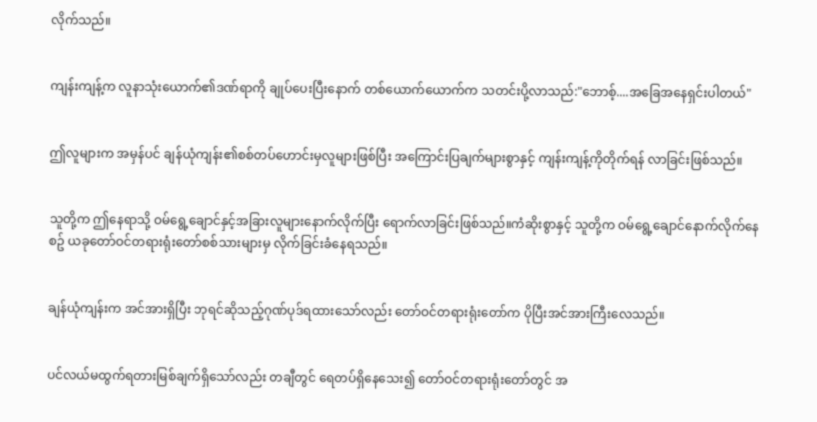လိုက်သည်။


ကျန်းကျန့်က လူနာသုံးယောက်၏ဒဏ်ရာကို ချုပ်ပေးပြီးနောက် တစ်ယောက်ယောက်က သတင်းပို့လာသည်:"ဘောစ့်....အခြေအနေရှင်းပါတယ်"


ဤလူများက အမှန်ပင် ချန်ယုံကျန်း၏စစ်တပ်ဟောင်းမှလူများဖြစ်ပြီး အကြောင်းပြချက်များစွာနှင့် ကျန်းကျန့်ကိုတိုက်ရန် လာခြင်းဖြစ်သည်။


သူတို့က ဤနေရာသို့ ဝမ်ရွေ့ချောင်နှင့်အခြားလူများနောက်လိုက်ပြီး ရောက်လာခြင်းဖြစ်သည်။ကံဆိုးစွာနှင့် သူတို့က ဝမ်ရွေ့ချောင်နောက်လိုက်နေစဥ် ယခုတော်ဝင်တရားရုံးတော်စစ်သားများမှ လိုက်ခြင်းခံနေရသည်။


ချန်ယုံကျန်းက အင်အားရှိပြီး ဘုရင်ဆိုသည့်ဂုဏ်ပုဒ်ရထားသော်လည်း တော်ဝင်တရားရုံးတော်က ပိုပြီးအင်အားကြီးလေသည်။


ပင်လယ်မထွက်ရတားမြစ်ချက်ရှိသော်လည်း တချီတွင် ရေတပ်ရှိနေသေး၍ တော်ဝင်တရားရုံးတော်တွင် အ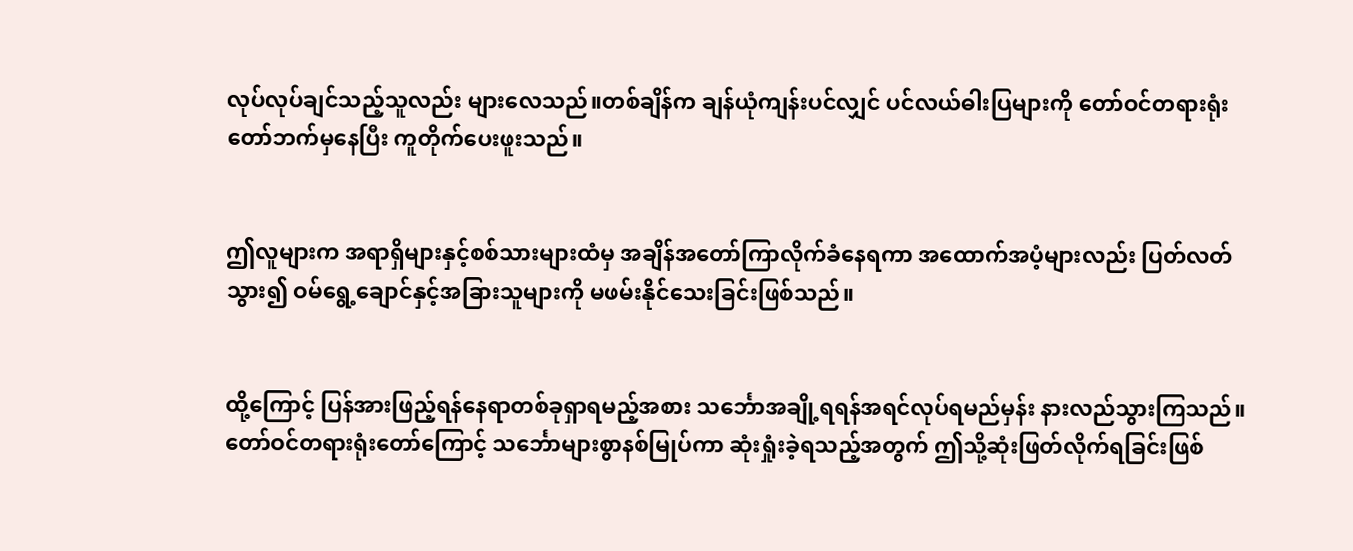လုပ်လုပ်ချင်သည့်သူလည်း များလေသည်။တစ်ချိန်က ချန်ယုံကျန်းပင်လျှင် ပင်လယ်ဓါးပြများကို တော်ဝင်တရားရုံးတော်ဘက်မှနေပြီး ကူတိုက်ပေးဖူးသည်။


ဤလူများက အရာရှိများနှင့်စစ်သားများထံမှ အချိန်အတော်ကြာလိုက်ခံနေရကာ အထောက်အပံ့များလည်း ပြတ်လတ်သွား၍ ဝမ်ရွေ့ချောင်နှင့်အခြားသူများကို မဖမ်းနိုင်သေးခြင်းဖြစ်သည်။


ထို့ကြောင့် ပြန်အားဖြည့်ရန်နေရာတစ်ခုရှာရမည့်အစား သင်္ဘောအချို့ရရန်အရင်လုပ်ရမည်မှန်း နားလည်သွားကြသည်။တော်ဝင်တရားရုံးတော်ကြောင့် သင်္ဘောများစွာနစ်မြုပ်ကာ ဆုံးရှုံးခဲ့ရသည့်အတွက် ဤသို့ဆုံးဖြတ်လိုက်ရခြင်းဖြစ်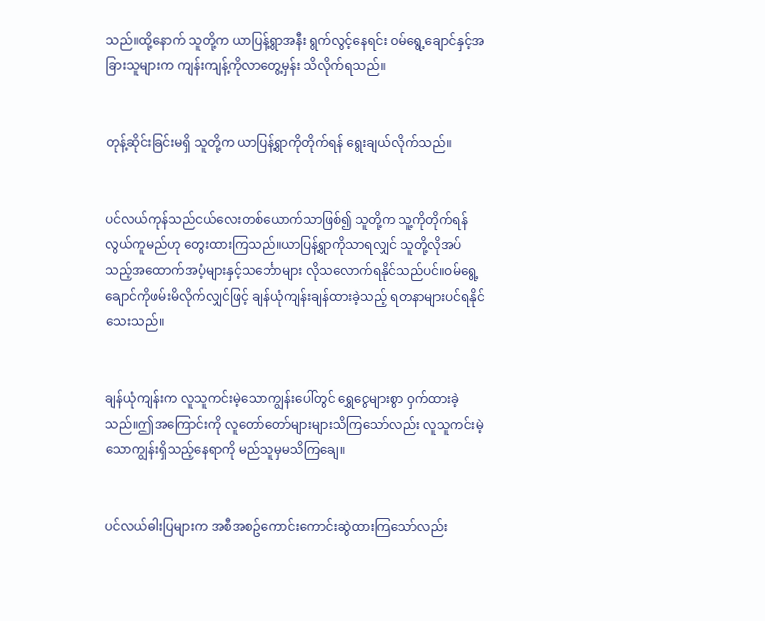သည်။ထို့နောက် သူတို့က ယာပြန့်ရွာအနီး ရွက်လွင့်နေရင်း ဝမ်ရွေ့ချောင်နှင့်အခြားသူများက ကျန်းကျန့်ကိုလာတွေ့မှန်း သိလိုက်ရသည်။


တုန့်ဆိုင်းခြင်းမရှိ သူတို့က ယာပြန့်ရွာကိုတိုက်ရန် ရွေးချယ်လိုက်သည်။


ပင်လယ်ကုန်သည်ငယ်လေးတစ်ယောက်သာဖြစ်၍ သူတို့က သူ့ကိုတိုက်ရန်လွယ်ကူမည်ဟု တွေးထားကြသည်။ယာပြန့်ရွာကိုသာရလျှင် သူတို့လိုအပ်သည့်အထောက်အပံ့များနှင့်သင်္ဘောများ လိုသလောက်ရနိုင်သည်ပင်။ဝမ်ရွေ့ချောင်ကိုဖမ်းမိလိုက်လျှင်ဖြင့် ချန်ယုံကျန်းချန်ထားခဲ့သည့် ရတနာများပင်ရနိုင်သေးသည်။


ချန်ယုံကျန်းက လူသူကင်းမဲ့သောကျွန်းပေါ်တွင် ရွှေငွေများစွာ ဝှက်ထားခဲ့သည်။ဤအကြောင်းကို လူတော်တော်များများသိကြသော်လည်း လူသူကင်းမဲ့သောကျွန်းရှိသည့်နေရာကို မည်သူမှမသိကြချေ။


ပင်လယ်ဓါးပြများက အစီအစဥ်ကောင်းကောင်းဆွဲထားကြသော်လည်း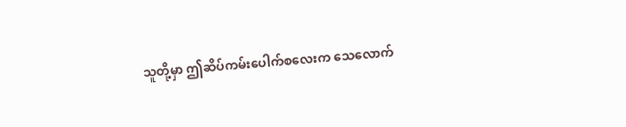သူတို့မှာ ဤဆိပ်ကမ်းပေါက်စလေးက သေလောက်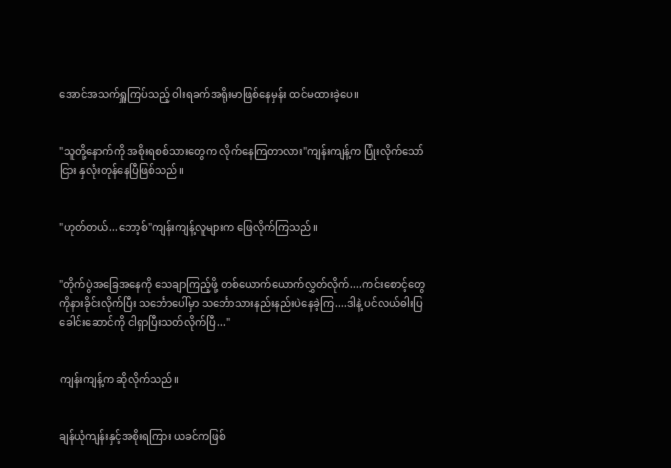အောင်အသက်ရှူကြပ်သည့် ဝါးရခက်အရိုးမာဖြစ်နေမှန်း ထင်မထားခဲ့ပေ။


"သူတို့နောက်ကို အစိုးရစစ်သားတွေက လိုက်နေကြတာလား"ကျန်းကျန့်က ပြုံးလိုက်သော်ငြား နှလုံးတုန်နေပြီဖြစ်သည်။


"ဟုတ်တယ်...ဘော့စ်"ကျန်းကျန့်လူများက ဖြေလိုက်ကြသည်။


"တိုက်ပွဲအခြေအနေကို သေချာကြည့်ဖို့ တစ်ယောက်ယောက်လွှတ်လိုက်....ကင်းစောင့်တွေကိုနားခိုင်းလိုက်ပြီး သင်္ဘောပေါ်မှာ သင်္ဘောသားနည်းနည်းပဲနေခဲ့ကြ....ဒါနဲ့ ပင်လယ်ဓါးပြခေါင်းဆောင်ကို ငါရှာပြီးသတ်လိုက်ပြီ..."


ကျန်းကျန့်က ဆိုလိုက်သည်။


ချန်ယုံကျန်းနှင့်အစိုးရကြား ယခင်ကဖြစ်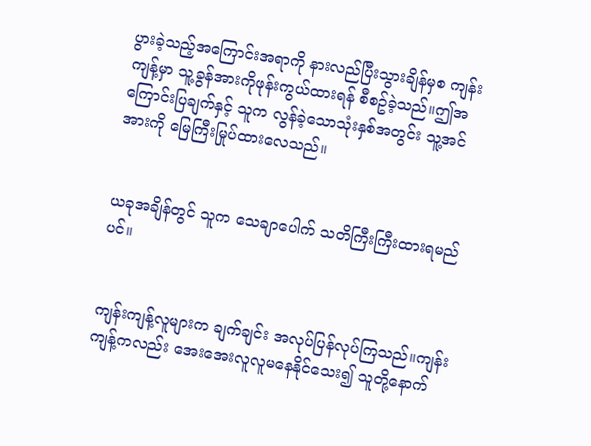ပွားခဲ့သည့်အကြောင်းအရာကို နားလည်ပြီးသွားချိန်မှစ ကျန်းကျန့်မှာ သူ့ခွန်အားကိုဖုန်းကွယ်ထားရန် စီစဥ်ခဲ့သည်။ဤအကြောင်းပြချက်နှင့် သူက လွန်ခဲ့သောသုံးနှစ်အတွင်း သူ့အင်အားကို မြေကြီးမြုပ်ထားလေသည်။


ယခုအချိန်တွင် သူက သေချာပေါက် သတိကြီးကြီးထားရမည်ပင်။


ကျန်းကျန့်လူများက ချက်ချင်း အလုပ်ပြန်လုပ်ကြသည်။ကျန်းကျန့်ကလည်း အေးအေးလူလူမနေနိုင်သေး၍ သူတို့နောက်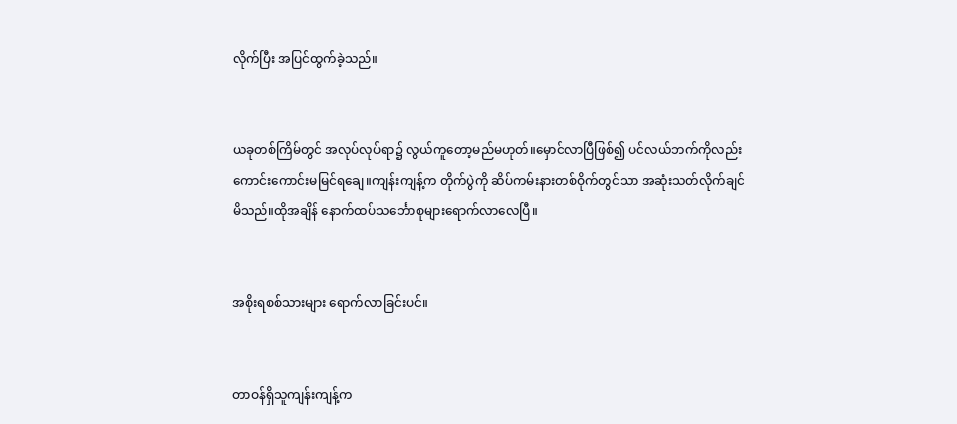လိုက်ပြီး အပြင်ထွက်ခဲ့သည်။


ယခုတစ်ကြိမ်တွင် အလုပ်လုပ်ရာ၌ လွယ်ကူတော့မည်မဟုတ်။မှောင်လာပြီဖြစ်၍ ပင်လယ်ဘက်ကိုလည်း ကောင်းကောင်းမမြင်ရချေ။ကျန်းကျန့်က တိုက်ပွဲကို ဆိပ်ကမ်းနားတစ်ဝိုက်တွင်သာ အဆုံးသတ်လိုက်ချင်မိသည်။ထိုအချိန် နောက်ထပ်သင်္ဘောစုများရောက်လာလေပြီ။


အစိုးရစစ်သားများ ရောက်လာခြင်းပင်။


တာဝန်ရှိသူကျန်းကျန့်က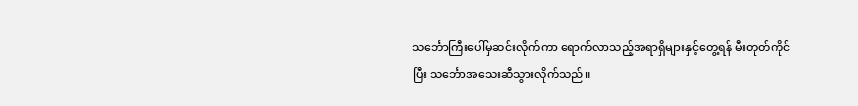သင်္ဘောကြီးပေါ်မှဆင်းလိုက်ကာ ရောက်လာသည့်အရာရှိများနှင့်တွေ့ရန် မီးတုတ်ကိုင်ပြီး သင်္ဘောအသေးဆီသွားလိုက်သည်။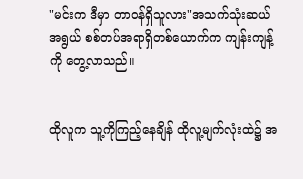"မင်းက ဒီမှာ တာဝန်ရှိသူလား"အသက်သုံးဆယ်အရွယ် စစ်တပ်အရာရှိတစ်ယောက်က ကျန်းကျန့်ကို တွေ့လာသည်။


ထိုလူက သူ့ကိုကြည့်နေချိန် ထိုလူ့မျက်လုံးထဲ၌ အ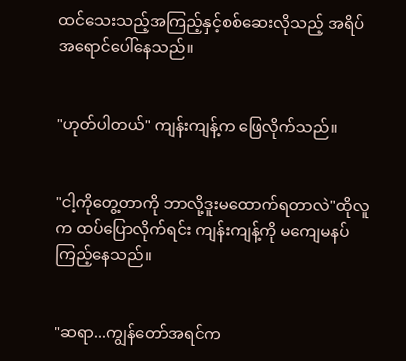ထင်သေးသည့်အကြည့်နှင့်စစ်ဆေးလိုသည့် အရိပ်အရောင်ပေါ်နေသည်။


"ဟုတ်ပါတယ်" ကျန်းကျန့်က ဖြေလိုက်သည်။


"ငါ့ကိုတွေ့တာကို ဘာလို့ဒူးမထောက်ရတာလဲ"ထိုလူက ထပ်ပြောလိုက်ရင်း ကျန်းကျန့်ကို မကျေမနပ်ကြည့်နေသည်။


"ဆရာ...ကျွန်တော်အရင်က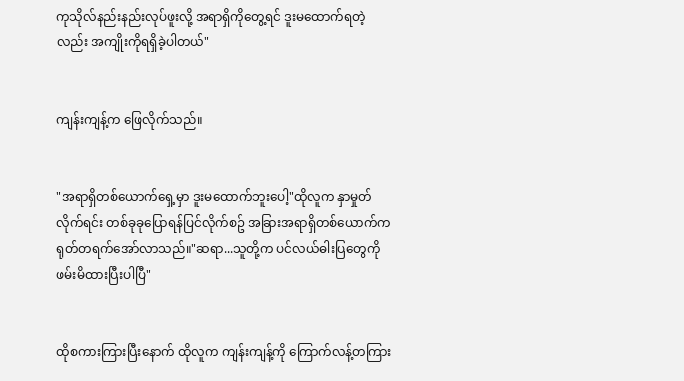ကုသိုလ်နည်းနည်းလုပ်ဖူးလို့ အရာရှိကိုတွေ့ရင် ဒူးမထောက်ရတဲ့လည်း အကျိုးကိုရရှိခဲ့ပါတယ်"


ကျန်းကျန့်က ဖြေလိုက်သည်။


"အရာရှိတစ်ယောက်ရှေ့မှာ ဒူးမထောက်ဘူးပေါ့"ထိုလူက နှာမှုတ်လိုက်ရင်း တစ်ခုခုပြောရန်ပြင်လိုက်စဥ် အခြားအရာရှိတစ်ယောက်က ရုတ်တရက်အော်လာသည်။"ဆရာ...သူတို့က ပင်လယ်ဓါးပြတွေကို ဖမ်းမိထားပြီးပါပြီ"


ထိုစကားကြားပြီးနောက် ထိုလူက ကျန်းကျန့်ကို ကြောက်လန့်တကြား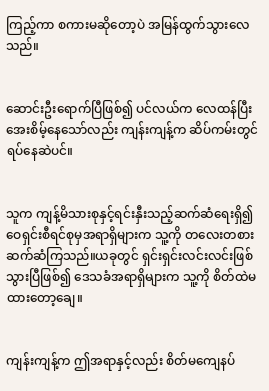ကြည့်ကာ စကားမဆိုတော့ပဲ အမြန်ထွက်သွားလေသည်။


ဆောင်းဦးရောက်ပြီဖြစ်၍ ပင်လယ်က လေထန်ပြီးအေးစိမ့်နေသော်လည်း ကျန်းကျန့်က ဆိပ်ကမ်းတွင်ရပ်နေဆဲပင်။


သူက ကျန့်မိသားစုနှင့်ရင်းနှီးသည့်ဆက်ဆံရေးရှိ၍ ဝေရှင်းစီရင်စုမှအရာရှိများက သူ့ကို တလေးတစားဆက်ဆံကြသည်။ယခုတွင် ရှင်းရှင်းလင်းလင်းဖြစ်သွားပြီဖြစ်၍ ဒေသခံအရာရှိများက သူ့ကို စိတ်ထဲမထားတော့ချေ။


ကျန်းကျန့်က ဤအရာနှင့်လည်း စိတ်မကျေနပ်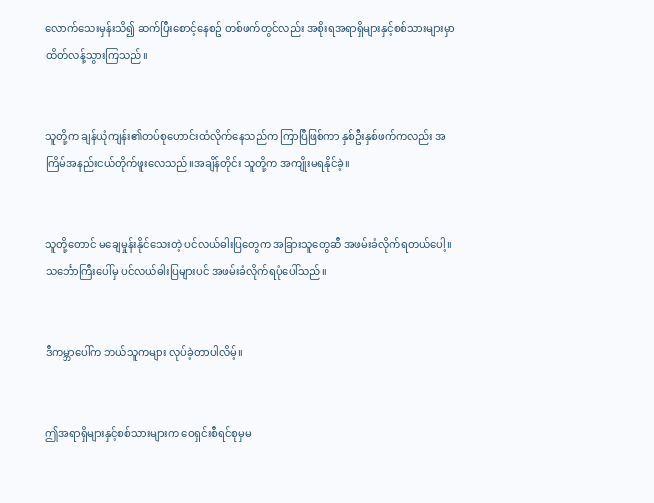လောက်သေးမှန်းသိ၍ ဆက်ပြီးစောင့်နေစဥ် တစ်ဖက်တွင်လည်း အစိုးရအရာရှိများနှင့်စစ်သားများမှာ ထိတ်လန့်သွားကြသည်။


သူတို့က ချန်ယုံကျန်း၏တပ်စုဟောင်းထံလိုက်နေသည်က ကြာပြီဖြစ်ကာ နှစ်ဦးနှစ်ဖက်ကလည်း အကြိမ်အနည်းငယ်တိုက်ဖူးလေသည်။အချိန်တိုင်း သူတို့က အကျိုးမရနိုင်ခဲ့။


သူတို့တောင် မချေမှုန်းနိုင်သေးတဲ့ ပင်လယ်ဓါးပြတွေက အခြားသူတွေဆီ အဖမ်းခံလိုက်ရတယ်ပေါ့။သင်္ဘောကြီးပေါ်မှ ပင်လယ်ဓါးပြများပင် အဖမ်းခံလိုက်ရပုံပေါ်သည်။


ဒီကမ္ဘာပေါ်က ဘယ်သူကများ လုပ်ခဲ့တာပါလိမ့်။


ဤအရာရှိများနှင့်စစ်သားများက ဝေရှင်းစီရင်စုမှမ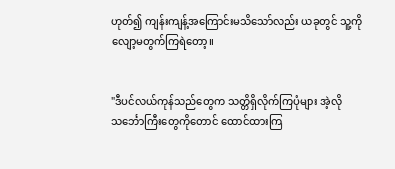ဟုတ်၍ ကျန်းကျန့်အကြောင်းမသိသော်လည်း ယခုတွင် သူ့ကို လျော့မတွက်ကြရဲတော့။


"ဒီပင်လယ်ကုန်သည်တွေက သတ္တိရှိလိုက်ကြပုံများ အဲ့လိုသင်္ဘောကြီးတွေကိုတောင် ထောင်ထားကြ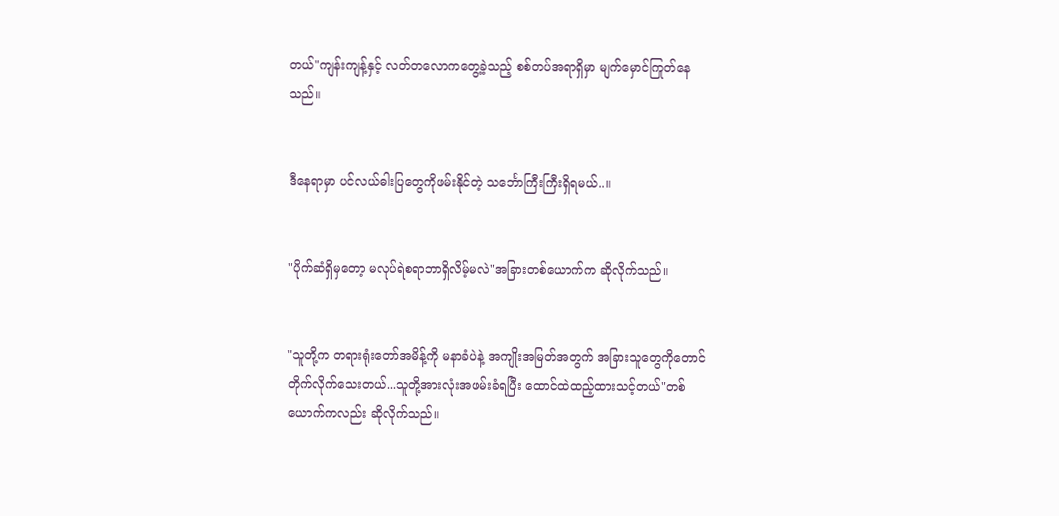တယ်"ကျန်းကျန့်နှင့် လတ်တလောကတွေ့ခဲ့သည့် စစ်တပ်အရာရှိမှာ မျက်မှောင်ကြုတ်နေသည်။


ဒီနေရာမှာ ပင်လယ်ဓါးပြတွေကိုဖမ်းနိုင်တဲ့ သင်္ဘောကြီးကြီးရှိရမယ်..။


"ပိုက်ဆံရှိမှတော့ မလုပ်ရဲစရာဘာရှိလိမ့်မလဲ"အခြားတစ်ယောက်က ဆိုလိုက်သည်။


"သူတို့က တရားရုံးတော်အမိန့်ကို မနာခံပဲနဲ့ အကျိုးအမြတ်အတွက် အခြားသူတွေကိုတောင် တိုက်လိုက်သေးတယ်...သူတို့အားလုံးအဖမ်းခံရပြီး ထောင်ထဲထည့်ထားသင့်တယ်"တစ်ယောက်ကလည်း ဆိုလိုက်သည်။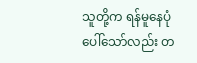သူတို့က ရန်မူနေပုံပေါ်သော်လည်း တ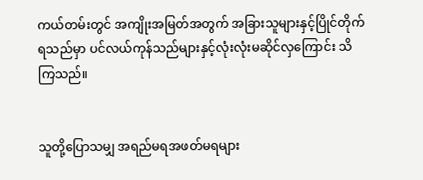ကယ်တမ်းတွင် အကျိုးအမြတ်အတွက် အခြားသူများနှင့်ပြိုင်တိုက်ရသည်မှာ ပင်လယ်ကုန်သည်များနှင့်လုံးလုံးမဆိုင်လှကြောင်း သိကြသည်။


သူတို့ပြောသမျှ အရည်မရအဖတ်မရများ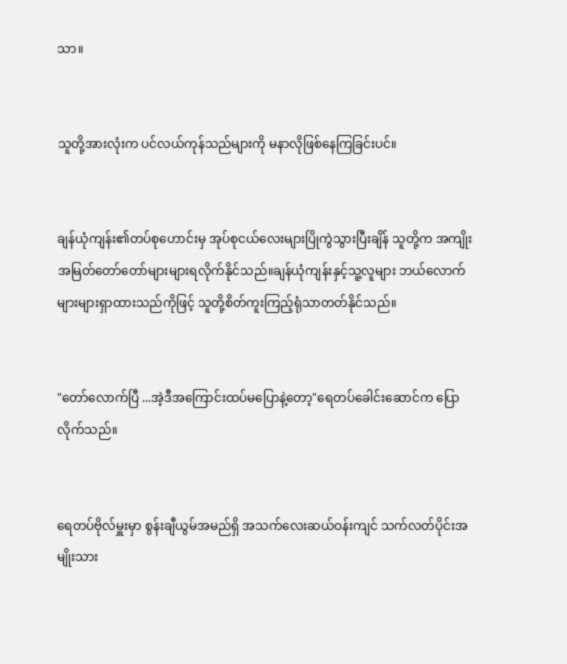သာ။


သူတို့အားလုံးက ပင်လယ်ကုန်သည်များကို မနာလိုဖြစ်နေကြခြင်းပင်။


ချန်ယုံကျန်း၏တပ်စုဟောင်းမှ အုပ်စုငယ်လေးများပြိုကွဲသွားပြီးချိန် သူတို့က အကျိုးအမြတ်တော်တော်များများရလိုက်နိုင်သည်။ချန်ယုံကျန်းနှင့်သူ့လူများ ဘယ်လောက်များများရှာထားသည်ကိုဖြင့် သူတို့စိတ်ကူးကြည့်ရုံသာတတ်နိုင်သည်။


"တော်လောက်ပြီ ...အဲ့ဒီအကြောင်းထပ်မပြောနဲ့တော့"ရေတပ်ခေါင်းဆောင်က ပြောလိုက်သည်။


ရေတပ်ဗိုလ်မှူးမှာ စွန်းချီယွမ်အမည်ရှိ အသက်လေးဆယ်ဝန်းကျင် သက်လတ်ပိုင်းအမျိုးသား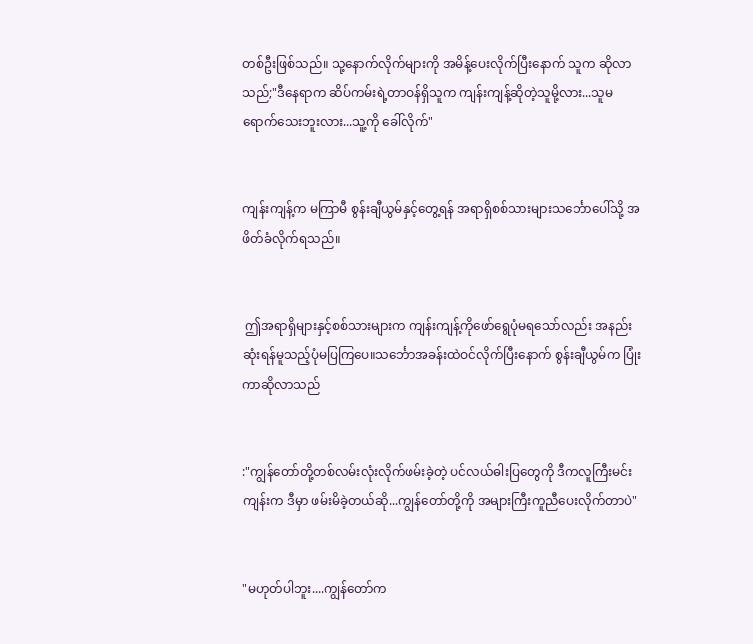တစ်ဦးဖြစ်သည်။ သု့နောက်လိုက်များကို အမိန့်ပေးလိုက်ပြီးနောက် သူက ဆိုလာသည်;"ဒီနေရာက ဆိပ်ကမ်းရဲ့တာဝန်ရှိသူက ကျန်းကျန့်ဆိုတဲ့သူမို့လား...သူမရောက်သေးဘူးလား...သူ့ကို ခေါ်လိုက်"


ကျန်းကျန့်က မကြာမီ စွန်းချီယွမ်နှင့်တွေ့ရန် အရာရှိစစ်သားများသင်္ဘောပေါ်သို့ အဖိတ်ခံလိုက်ရသည်။


 ဤအရာရှိများနှင့်စစ်သားများက ကျန်းကျန့်ကိုဖော်ရွေပုံမရသော်လည်း အနည်းဆုံးရန်မူသည့်ပုံမပြကြပေ။သင်္ဘောအခန်းထဲဝင်လိုက်ပြီးနောက် စွန်းချီယွမ်က ပြုံးကာဆိုလာသည်


:"ကျွန်တော်တို့တစ်လမ်းလုံးလိုက်ဖမ်းခဲ့တဲ့ ပင်လယ်ဓါးပြတွေကို ဒီကလူကြီးမင်းကျန်းက ဒီမှာ ဖမ်းမိခဲ့တယ်ဆို...ကျွန်တော်တို့ကို အများကြီးကူညီပေးလိုက်တာပဲ"


"မဟုတ်ပါဘူး....ကျွန်တော်က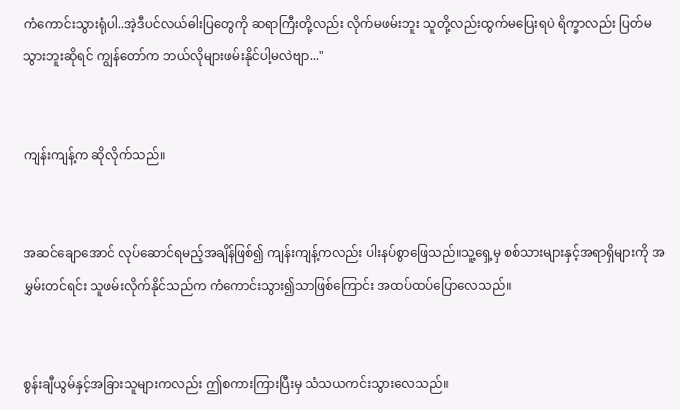ကံကောင်းသွားရုံပါ..အဲ့ဒီပင်လယ်ဓါးပြတွေကို ဆရာကြီးတို့လည်း လိုက်မဖမ်းဘူး သူတို့လည်းထွက်မပြေးရပဲ ရိက္ခာလည်း ပြတ်မသွားဘူးဆိုရင် ကျွန်တော်က ဘယ်လိုများဖမ်းနိုင်ပါ့မလဲဗျာ..."


ကျန်းကျန့်က ဆိုလိုက်သည်။


အဆင်ချောအောင် လုပ်ဆောင်ရမည့်အချိန်ဖြစ်၍ ကျန်းကျန့်ကလည်း ပါးနပ်စွာဖြေသည်။သူ့ရှေ့မှ စစ်သားများနှင့်အရာရှိများကို အမွှမ်းတင်ရင်း သူဖမ်းလိုက်နိုင်သည်က ကံကောင်းသွား၍သာဖြစ်ကြောင်း အထပ်ထပ်ပြောလေသည်။


စွန်းချီယွမ်နှင့်အခြားသူများကလည်း ဤစကားကြားပြီးမှ သံသယကင်းသွားလေသည်။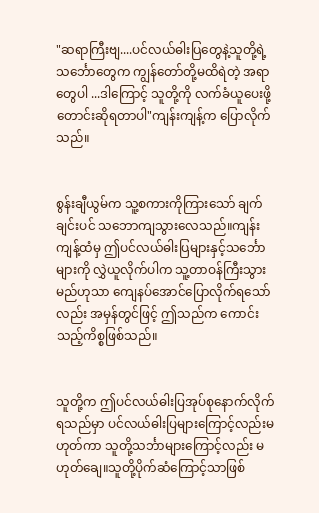"ဆရာကြီးဗျ....ပင်လယ်ဓါးပြတွေနဲ့သူတို့ရဲ့သင်္ဘောတွေက ကျွန်တော်တို့မထိရဲတဲ့ အရာတွေပါ ...ဒါကြောင့် သူတို့ကို လက်ခံယူပေးဖို့ တောင်းဆိုရတာပါ"ကျန်းကျန့်က ပြောလိုက်သည်။


စွန်းချီယွမ်က သူ့စကားကိုကြားသော် ချက်ချင်းပင် သဘောကျသွားလေသည်။ကျန်းကျန့်ထံမှ ဤပင်လယ်ဓါးပြများနှင့်သင်္ဘောများကို လွှဲယူလိုက်ပါက သူ့တာဝန်ကြီးသွားမည်ဟုသာ ကျေနပ်အောင်ပြောလိုက်ရသော်လည်း အမှန်တွင်ဖြင့် ဤသည်က ကောင်းသည့်ကိစ္စဖြစ်သည်။


သူတို့က ဤပင်လယ်ဓါးပြအုပ်စုနောက်လိုက်ရသည်မှာ ပင်လယ်ဓါးပြများကြောင့်လည်းမဟုတ်ကာ သူတို့သင်္ဘာများကြောင့်လည်း မဟုတ်ချေ။သူတို့ပိုက်ဆံကြောင့်သာဖြစ်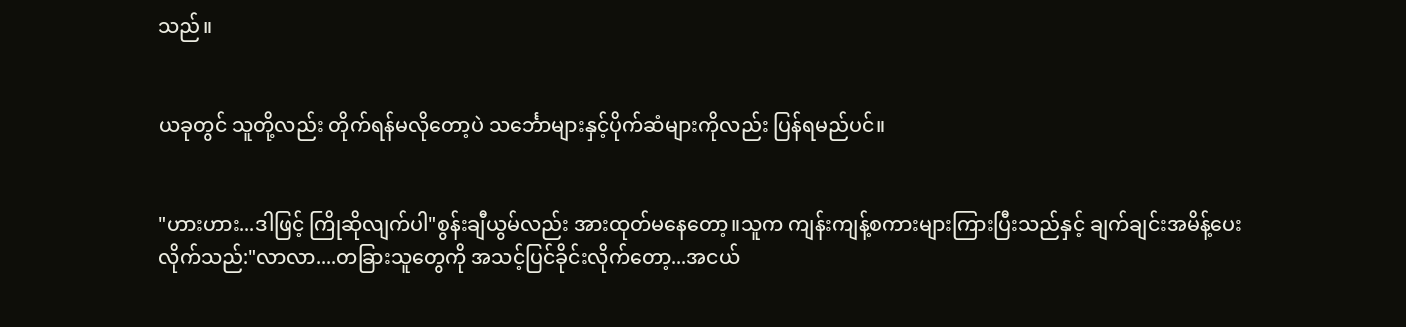သည်။


ယခုတွင် သူတို့လည်း တိုက်ရန်မလိုတော့ပဲ သင်္ဘောများနှင့်ပိုက်ဆံများကိုလည်း ပြန်ရမည်ပင်။


"ဟားဟား...ဒါဖြင့် ကြိုဆိုလျက်ပါ"စွန်းချီယွမ်လည်း အားထုတ်မနေတော့။သူက ကျန်းကျန့်စကားများကြားပြီးသည်နှင့် ချက်ချင်းအမိန့်ပေးလိုက်သည်:"လာလာ....တခြားသူတွေကို အသင့်ပြင်ခိုင်းလိုက်တော့...အငယ်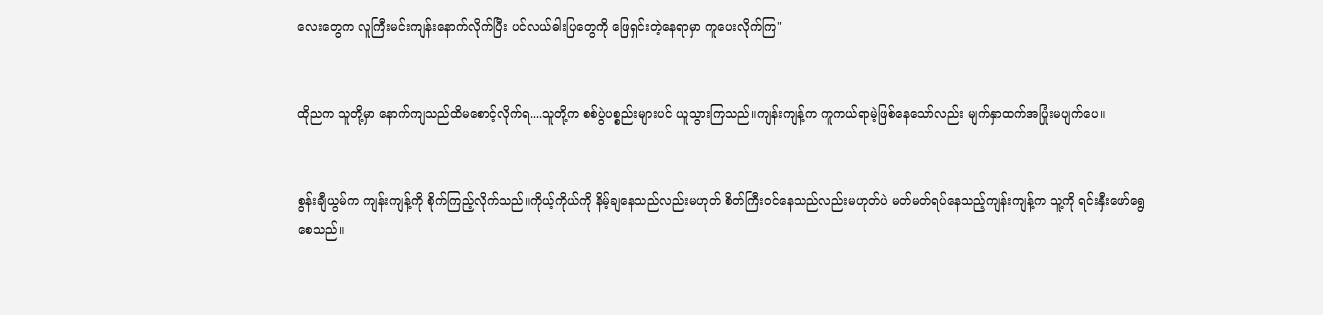လေးတွေက လူကြီးမင်းကျန်းနောက်လိုက်ပြီး ပင်လယ်ဓါးပြတွေကို ဖြေရှင်းတဲ့နေရာမှာ ကူပေးလိုက်ကြ"


ထိုညက သူတို့မှာ နောက်ကျသည်ထိမစောင့်လိုက်ရ....သူတို့က စစ်ပွဲပစ္စည်းများပင် ယူသွားကြသည်။ကျန်းကျန့်က ကူကယ်ရာမဲ့ဖြစ်နေသော်လည်း မျက်နှာထက်အပြုံးမပျက်ပေ။


စွန်းချီယွမ်က ကျန်းကျန့်ကို စိုက်ကြည့်လိုက်သည်။ကိုယ့်ကိုယ်ကို နိမ့်ချနေသည်လည်းမဟုတ် စိတ်ကြီးဝင်နေသည်လည်းမဟုတ်ပဲ မတ်မတ်ရပ်နေသည့်ကျန်းကျန့်က သူ့ကို ရင်းနှီးဖော်ရွေစေသည်။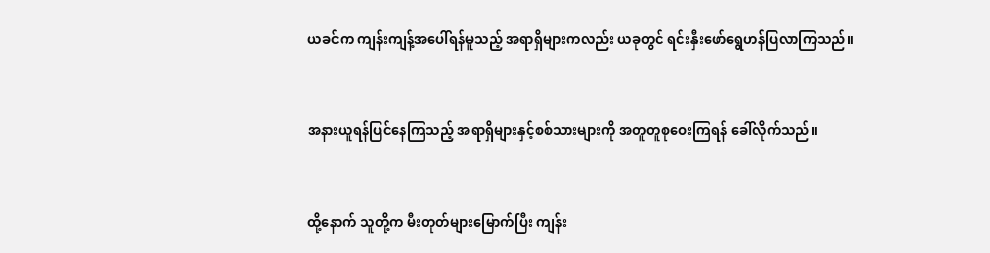ယခင်က ကျန်းကျန့်အပေါ်ရန်မူသည့် အရာရှိများကလည်း ယခုတွင် ရင်းနှီးဖော်ရွေဟန်ပြလာကြသည်။


အနားယူရန်ပြင်နေကြသည့် အရာရှိများနှင့်စစ်သားများကို အတူတူစုဝေးကြရန် ခေါ်လိုက်သည်။


ထို့နောက် သူတို့က မီးတုတ်များမြောက်ပြီး ကျန်း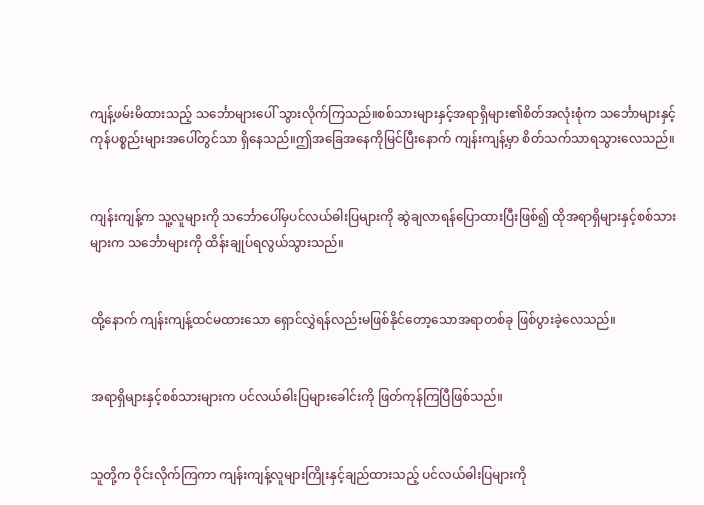ကျန့်ဖမ်းမိထားသည့် သင်္ဘောများပေါ် သွားလိုက်ကြသည်။စစ်သားများနှင့်အရာရှိများ၏စိတ်အလုံးစုံက သင်္ဘောများနှင့်ကုန်ပစ္စည်းများအပေါ်တွင်သာ ရှိနေသည်။ဤအခြေအနေကိုမြင်ပြီးနောက် ကျန်းကျန့်မှာ စိတ်သက်သာရသွားလေသည်။


ကျန်းကျန့်က သူ့လူများကို သင်္ဘောပေါ်မှပင်လယ်ဓါးပြများကို ဆွဲချလာရန်ပြောထားပြီးဖြစ်၍ ထိုအရာရှိများနှင့်စစ်သားများက သင်္ဘောများကို ထိန်းချုပ်ရလွယ်သွားသည်။


ထို့နောက် ကျန်းကျန့်ထင်မထားသော ရှောင်လွှဲရန်လည်းမဖြစ်နိုင်တော့သောအရာတစ်ခု ဖြစ်ပွားခဲ့လေသည်။


အရာရှိများနှင့်စစ်သားများက ပင်လယ်ဓါးပြများခေါင်းကို ဖြတ်ကုန်ကြပြီဖြစ်သည်။


သူတို့က ဝိုင်းလိုက်ကြကာ ကျန်းကျန့်လူများကြိုးနှင့်ချည်ထားသည့် ပင်လယ်ဓါးပြများကို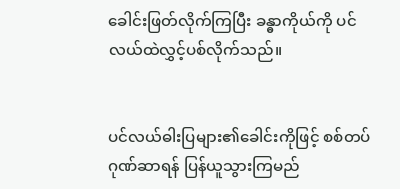ခေါင်းဖြတ်လိုက်ကြပြီး ခန္ဓာကိုယ်ကို ပင်လယ်ထဲလွှင့်ပစ်လိုက်သည်။


ပင်လယ်ဓါးပြများ၏ခေါင်းကိုဖြင့် စစ်တပ်ဂုဏ်ဆာရန် ပြန်ယူသွားကြမည်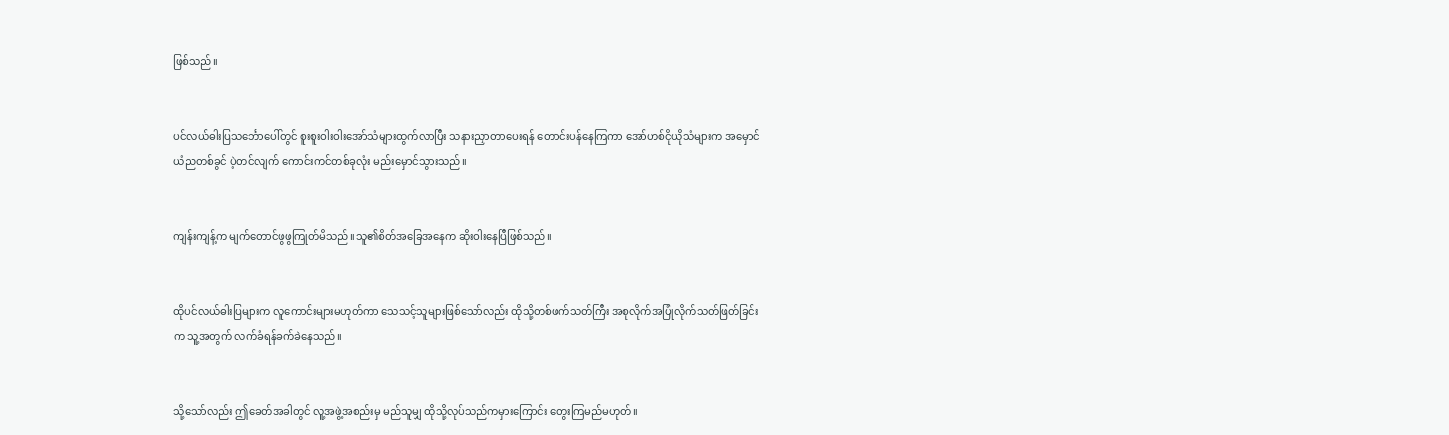ဖြစ်သည်။


ပင်လယ်ဓါးပြသင်္ဘောပေါ်တွင် စူးစူးဝါးဝါးအော်သံများထွက်လာပြီး သနားညှာတာပေးရန် တောင်းပန်နေကြကာ အော်ဟစ်ငိုယိုသံများက အမှောင်ယံညတစ်ခွင် ပဲ့တင်လျက် ကောင်းကင်တစ်ခုလုံး မည်းမှောင်သွားသည်။


ကျန်းကျန့်က မျက်တောင်ဖွဖွကြုတ်မိသည်။သူ၏စိတ်အခြေအနေက ဆိုးဝါးနေပြီဖြစ်သည်။


ထိုပင်လယ်ဓါးပြများက လူကောင်းများမဟုတ်ကာ သေသင့်သူများဖြစ်သော်လည်း ထိုသို့တစ်ဖက်သတ်ကြီး အစုလိုက်အပြုံလိုက်သတ်ဖြတ်ခြင်းက သူ့အတွက် လက်ခံရန်ခက်ခဲနေသည်။


သို့သော်လည်း ဤခေတ်အခါတွင် လူ့အဖွဲ့အစည်းမှ မည်သူမျှ ထိုသို့လုပ်သည်ကမှားကြောင်း တွေးကြမည်မဟုတ်။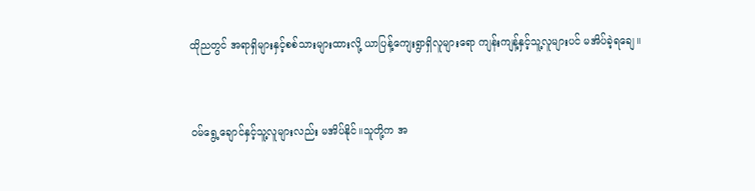ထိုညတွင် အရာရှိများနှင့်စစ်သားများထားလို့ ယာပြန့်ကျေးရွာရှိလူများရော ကျန်းကျန့်နှင့်သူ့လူများပင် မအိပ်ခဲ့ရချေ။


ဝမ်ရွေ့ချောင်နှင့်သူ့လူများလည်း မအိပ်နိုင်။သူတို့က အ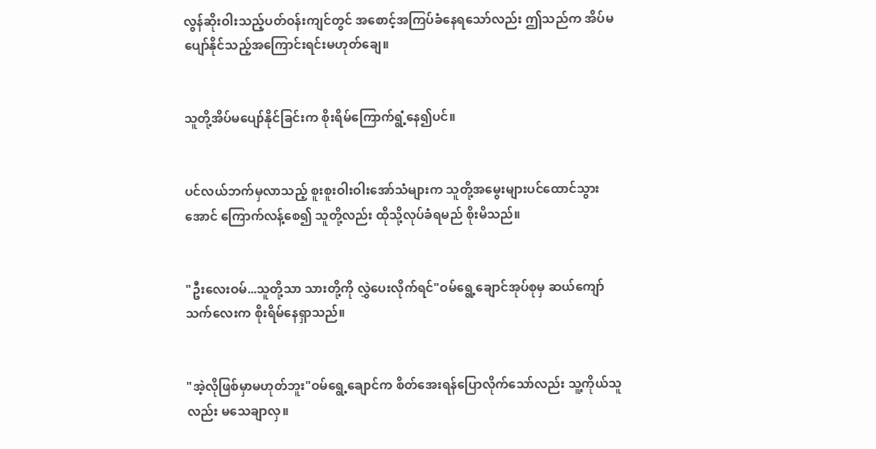လွန်ဆိုးဝါးသည့်ပတ်ဝန်းကျင်တွင် အစောင့်အကြပ်ခံနေရသော်လည်း ဤသည်က အိပ်မပျော်နိုင်သည့်အကြောင်းရင်းမဟုတ်ချေ။


သူတို့အိပ်မပျော်နိုင်ခြင်းက စိုးရိမ်ကြောက်ရွံ့နေ၍ပင်။


ပင်လယ်ဘက်မှလာသည့် စူးစူးဝါးဝါးအော်သံများက သူတို့အမွေးများပင်ထောင်သွားအောင် ကြောက်လန့်စေ၍ သူတို့လည်း ထိုသို့လုပ်ခံရမည် စိုးမိသည်။


"ဦးလေးဝမ်...သူတို့သာ သားတို့ကို လွှဲပေးလိုက်ရင်"ဝမ်ရွေ့ချောင်အုပ်စုမှ ဆယ်ကျော်သက်လေးက စိုးရိမ်နေရှာသည်။


"အဲ့လိုဖြစ်မှာမဟုတ်ဘူး"ဝမ်ရွေ့ချောင်က စိတ်အေးရန်ပြောလိုက်သော်လည်း သူ့ကိုယ်သူလည်း မသေချာလှ။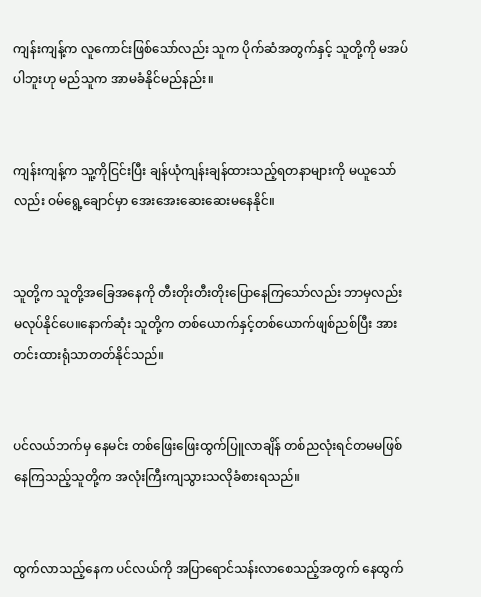ကျန်းကျန့်က လူကောင်းဖြစ်သော်လည်း သူက ပိုက်ဆံအတွက်နှင့် သူတို့ကို မအပ်ပါဘူးဟု မည်သူက အာမခံနိုင်မည်နည်း။


ကျန်းကျန့်က သူ့ကိုငြင်းပြီး ချန်ယုံကျန်းချန်ထားသည့်ရတနာများကို မယူသော်လည်း ဝမ်ရွေ့ချောင်မှာ အေးအေးဆေးဆေးမနေနိုင်။


သူတို့က သူတို့အခြေအနေကို တီးတိုးတီးတိုးပြောနေကြသော်လည်း ဘာမှလည်းမလုပ်နိုင်ပေ။နောက်ဆုံး သူတို့က တစ်ယောက်နှင့်တစ်ယောက်ဖျစ်ညစ်ပြီး အားတင်းထားရုံသာတတ်နိုင်သည်။


ပင်လယ်ဘက်မှ နေမင်း တစ်ဖြေးဖြေးထွက်ပြူလာချိန် တစ်ညလုံးရင်တမမဖြစ်နေကြသည့်သူတို့က အလုံးကြီးကျသွားသလိုခံစားရသည်။


ထွက်လာသည့်နေက ပင်လယ်ကို အပြာရောင်သန်းလာစေသည့်အတွက် နေထွက်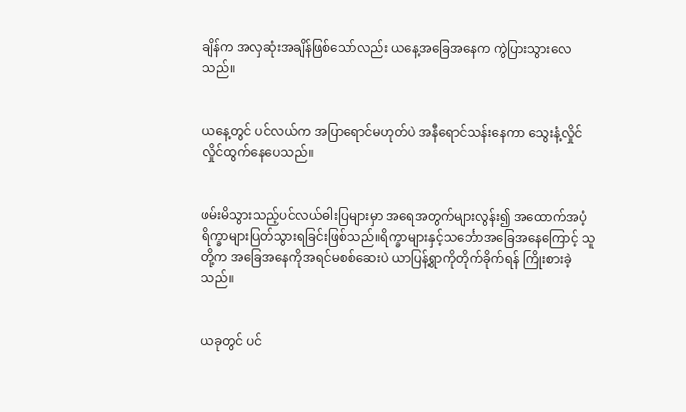ချိန်က အလှဆုံးအချိန်ဖြစ်သော်လည်း ယနေ့အခြေအနေက ကွဲပြားသွားလေသည်။


ယနေ့တွင် ပင်လယ်က အပြာရောင်မဟုတ်ပဲ အနီရောင်သန်းနေကာ သွေးနံ့လှိုင်လှိုင်ထွက်နေပေသည်။


ဖမ်းမိသွားသည့်ပင်လယ်ဓါးပြများမှာ အရေအတွက်များလွန်း၍ အထောက်အပံ့ရိက္ခာများပြတ်သွားရခြင်းဖြစ်သည်။ရိက္ခာများနှင့်သင်္ဘောအခြေအနေကြောင့် သူတို့က အခြေအနေကိုအရင်မစစ်ဆေးပဲ ယာပြန့်ရွာကိုတိုက်ခိုက်ရန် ကြိုးစားခဲ့သည်။


ယခုတွင် ပင်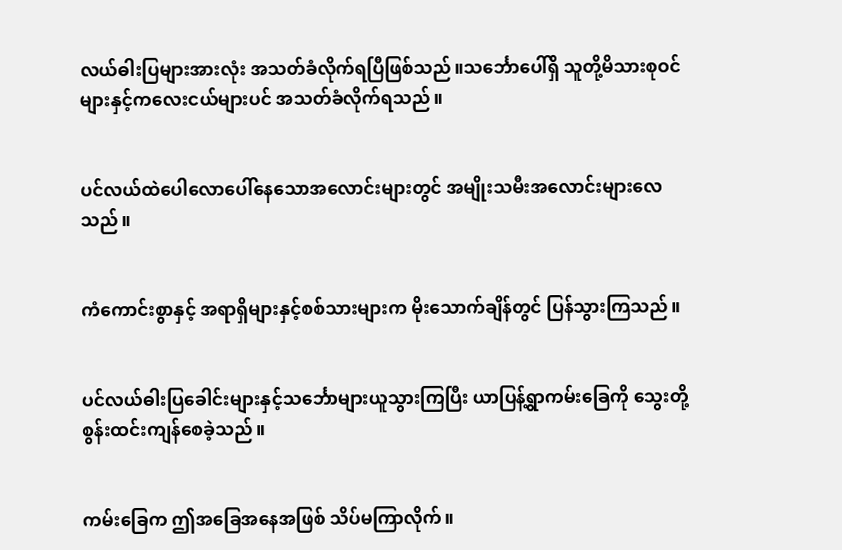လယ်ဓါးပြများအားလုံး အသတ်ခံလိုက်ရပြီဖြစ်သည်။သင်္ဘောပေါ်ရှိ သူတို့မိသားစုဝင်များနှင့်ကလေးငယ်များပင် အသတ်ခံလိုက်ရသည်။


ပင်လယ်ထဲပေါလောပေါ်နေသောအလောင်းများတွင် အမျိုးသမီးအလောင်းများလေသည်။


ကံကောင်းစွာနှင့် အရာရှိများနှင့်စစ်သားများက မိုးသောက်ချိန်တွင် ပြန်သွားကြသည်။


ပင်လယ်ဓါးပြခေါင်းများနှင့်သင်္ဘောများယူသွားကြပြီး ယာပြန့်ရွာကမ်းခြေကို သွေးတို့စွန်းထင်းကျန်စေခဲ့သည်။


ကမ်းခြေက ဤအခြေအနေအဖြစ် သိပ်မကြာလိုက်။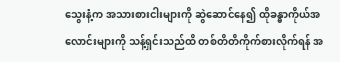သွေးနံ့က အသားစားငါးများကို ဆွဲဆောင်နေ၍ ထိုခန္ဓာကိုယ်အလောင်းများကို သန့်ရှင်းသည်ထိ တစ်တိတိကိုက်စားလိုက်ရန် အ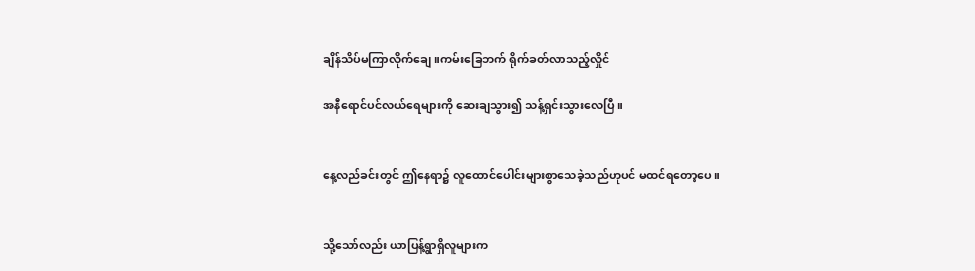ချိန်သိပ်မကြာလိုက်ချေ။ကမ်းခြေဘက် ရိုက်ခတ်လာသည့်လှိုင်

အနီရောင်ပင်လယ်ရေများကို ဆေးချသွား၍ သန့်ရှင်းသွားလေပြီ။


နေ့လည်ခင်းတွင် ဤနေရာ၌ လူထောင်ပေါင်းများစွာသေခဲ့သည်ဟုပင် မထင်ရတော့ပေ။


သို့သော်လည်း ယာပြန့်ရွာရှိလူများက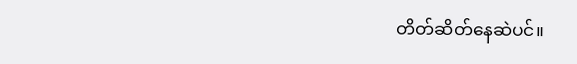တိတ်ဆိတ်နေဆဲပင်။